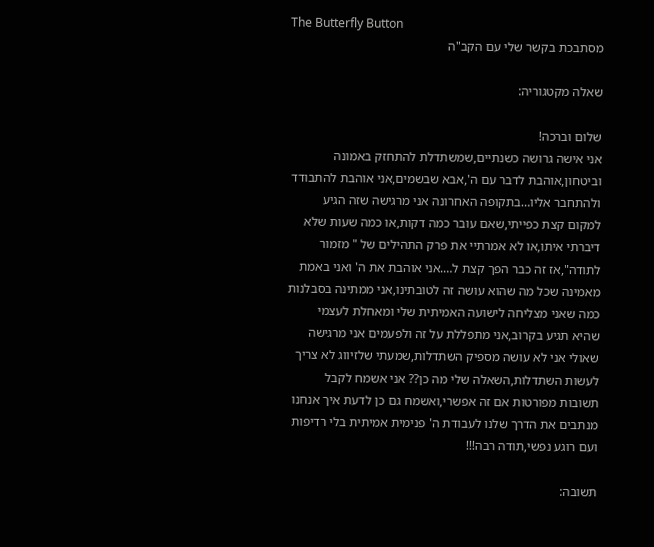The Butterfly Button
מסתבכת בקשר שלי עם הקב"ה

שאלה מקטגוריה:

שלום וברכה!
אני אישה גרושה כשנתיים,שמשתדלת להתחזק באמונה וביטחון,אוהבת לדבר עם ה',אבא שבשמים,אני אוהבת להתבודד ולהתחבר אליו…בתקופה האחרונה אני מרגישה שזה הגיע למקום קצת כפייתי,שאם עובר כמה דקות,או כמה שעות שלא דיברתי איתו,או לא אמרתיי את פרק התהילים של " מזמור לתודה",אז זה כבר הפך קצת ל….אני אוהבת את ה' ואני באמת מאמינה שכל מה שהוא עושה זה לטובתינו,אני ממתינה בסבלנות כמה שאני מצליחה לישועה האמיתית שלי ומאחלת לעצמי שהיא תגיע בקרוב,אני מתפללת על זה ולפעמים אני מרגישה שאולי אני לא עושה מספיק השתדלות,שמעתי שלזיווג לא צריך לעשות השתדלות,השאלה שלי מה כן?? אני אשמח לקבל תשובות מפורטות אם זה אפשרי,ואשמח גם כן לדעת איך אנחנו מנתבים את הדרך שלנו לעבודת ה' פנימית אמיתית בלי רדיפות ועם רוגע נפשי,תודה רבה!!!

תשובה: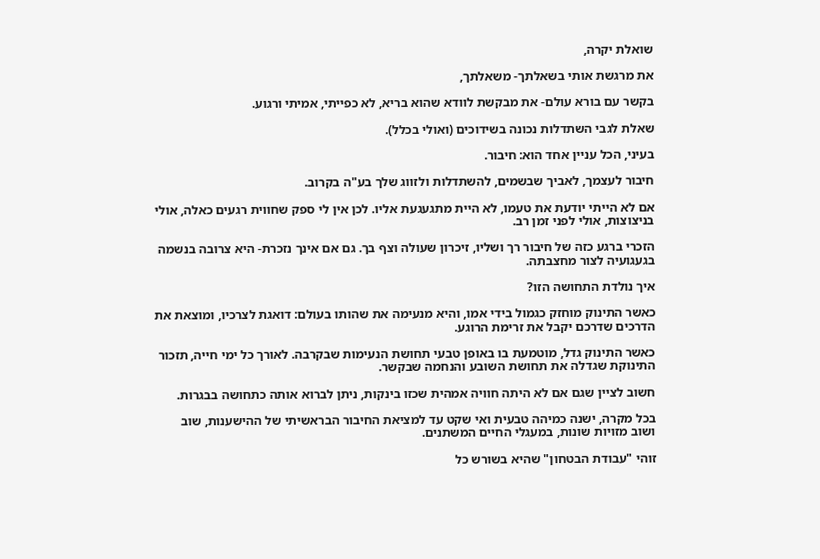שואלת יקרה,

את מרגשת אותי בשאלתך- משאלתך,

בקשר עם בורא עולם- את מבקשת לוודא שהוא בריא, לא כפייתי, אמיתי ורגוע.

שאלת לגבי השתדלות נכונה בשידוכים (ואולי בכלל).

בעיני, הכל עניין אחד הוא: חיבור.

חיבור לעצמך, לאביך שבשמים, להשתדלות ולזווג שלך בע"ה בקרוב.

אם לא הייתי יודעת את טעמו, לא היית מתגעגעת אליו. לכן אין לי ספק שחווית רגעים כאלה, אולי בניצוצות, אולי לפני זמן רב.

הזכרי ברגע כזה של חיבור רך ושליו, זיכרון שעולה וצף בך. גם אם אינך נזכרת- היא צרובה בנשמה בגעגועיה לצור מחצבתה.

איך נולדת התחושה הזו?

כאשר התינוק מוחזק כגמול בידי אמו, והיא מנעימה את שהותו בעולם: דואגת לצרכיו, ומוצאת את הדרכים שדרכם יקבל את זרימת הרוגע.

כאשר התינוק גדל, מוטמעת בו באופן טבעי תחושת הנעימות שבקרבה. לאורך כל ימי חייה, תזכור התינוקת שגדלה את תחושת השובע והנחמה שבקשר.

חשוב לציין שגם אם לא היתה חוויה אמהית שכזו בינקות, ניתן לברוא אותה כתחושה בבגרות.

בכל מקרה, ישנה כמיהה טבעית ואי שקט עד למציאת החיבור הבראשיתי של ההישענות, שוב ושוב מזויות שונות, במעגלי החיים המשתנים.

זוהי "עבודת הבטחון" שהיא בשורש כל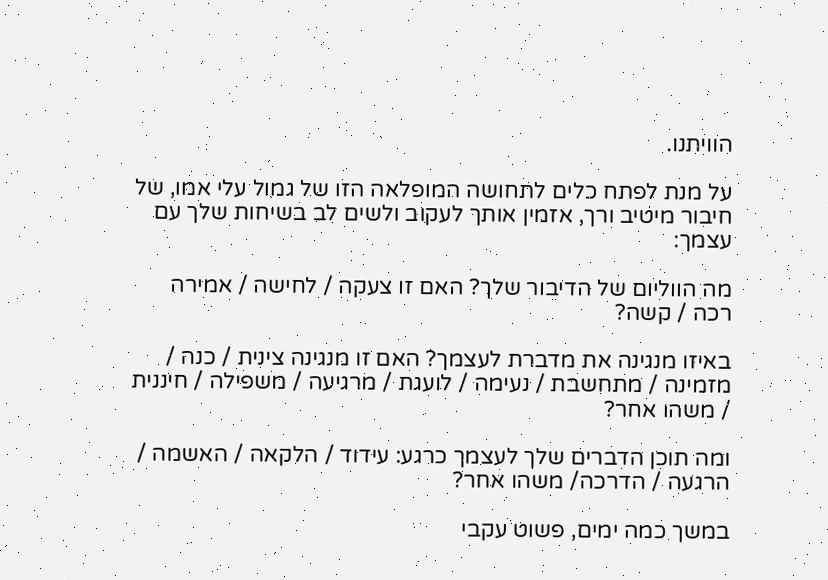הוויתנו.

על מנת לפתח כלים לתחושה המופלאה הזו של גמול עלי אמו, של חיבור מיטיב ורך, אזמין אותך לעקוב ולשים לב בשיחות שלך עם עצמך:

מה הווליום של הדיבור שלך? האם זו צעקה / לחישה / אמירה רכה / קשה?

באיזו מנגינה את מדברת לעצמך? האם זו מנגינה צינית / כנה / מזמינה / מתחשבת / נעימה / לועגת / מרגיעה / משפילה / חיננית / משהו אחר?

ומה תוכן הדברים שלך לעצמך כרגע: עידוד / הלקאה / האשמה / הרגעה / הדרכה/ משהו אחר?

במשך כמה ימים, פשוט עקבי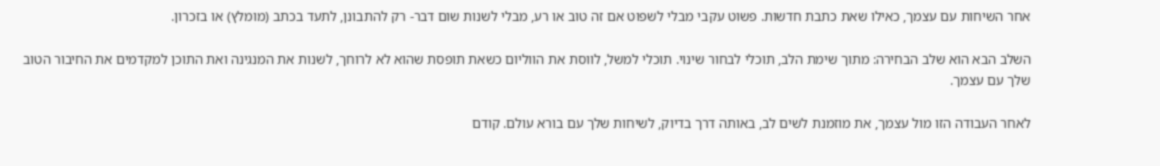אחר השיחות עם עצמך, כאילו שאת כתבת חדשות. פשוט עקבי מבלי לשפוט אם זה טוב או רע, מבלי לשנות שום דבר- רק להתבונן, לתעד בכתב (מומלץ) או בזכרון.

השלב הבא הוא שלב הבחירה: מתוך שימת הלב, תוכלי לבחור שינוי. תוכלי למשל, לווסת את הווליום כשאת תופסת שהוא לא לרוחך, לשנות את המנגינה ואת התוכן למקדמים את החיבור הטוב שלך עם עצמך.

לאחר העבודה הזו מול עצמך, את מוזמנת לשים לב, באותה דרך בדיוק, לשיחות שלך עם בורא עולם. קודם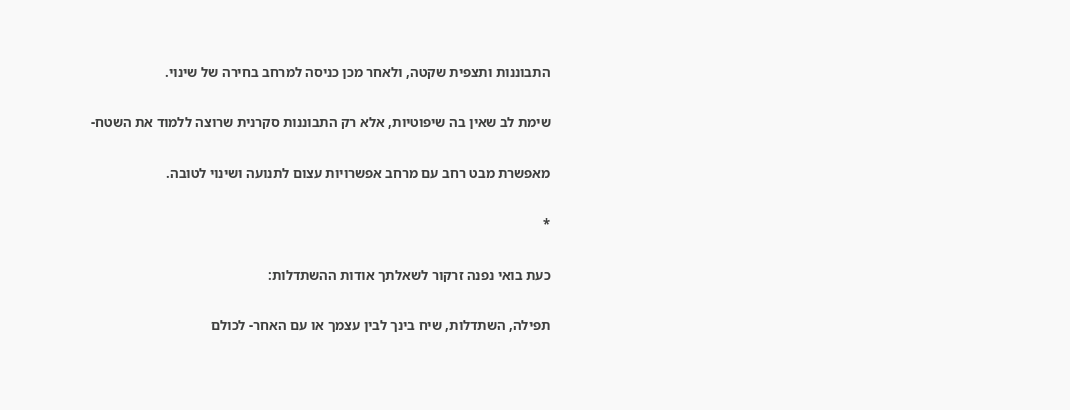התבוננות ותצפית שקטה, ולאחר מכן כניסה למרחב בחירה של שינוי.

שימת לב שאין בה שיפוטיות, אלא רק התבוננות סקרנית שרוצה ללמוד את השטח-

מאפשרת מבט רחב עם מרחב אפשרויות עצום לתנועה ושינוי לטובה.

*

כעת בואי נפנה זרקור לשאלתך אודות ההשתדלות:

תפילה, השתדלות, שיח בינך לבין עצמך או עם האחר- לכולם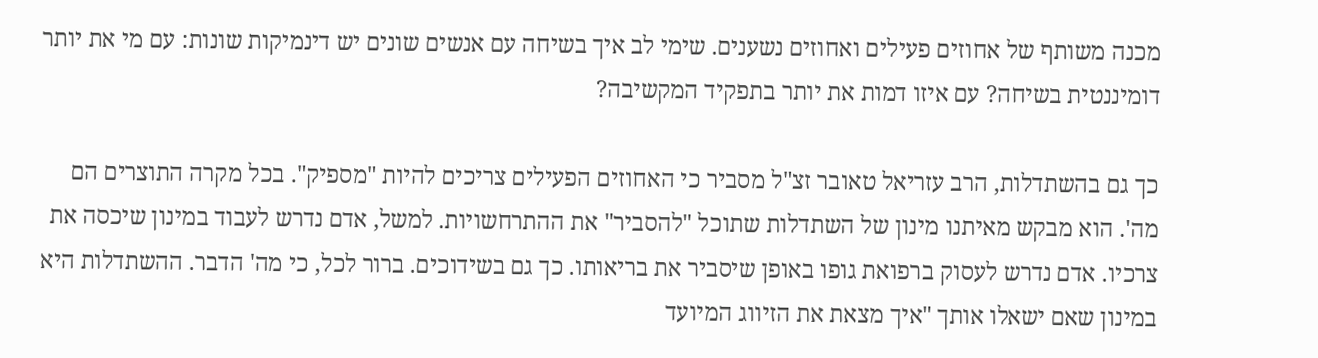מכנה משותף של אחוזים פעילים ואחוזים נשענים. שימי לב איך בשיחה עם אנשים שונים יש דינמיקות שונות: עם מי את יותר דומיננטית בשיחה? עם איזו דמות את יותר בתפקיד המקשיבה?

כך גם בהשתדלות, הרב עזריאל טאובר זצ"ל מסביר כי האחוזים הפעילים צריכים להיות "מספיק". בכל מקרה התוצרים הם מה'. הוא מבקש מאיתנו מינון של השתדלות שתוכל "להסביר" את ההתרחשויות. למשל, אדם נדרש לעבוד במינון שיכסה את צרכיו. אדם נדרש לעסוק ברפואת גופו באופן שיסביר את בריאותו. כך גם בשידוכים. ברור לכל, כי מה' הדבר. ההשתדלות היא במינון שאם ישאלו אותך "איך מצאת את הזיווג המיועד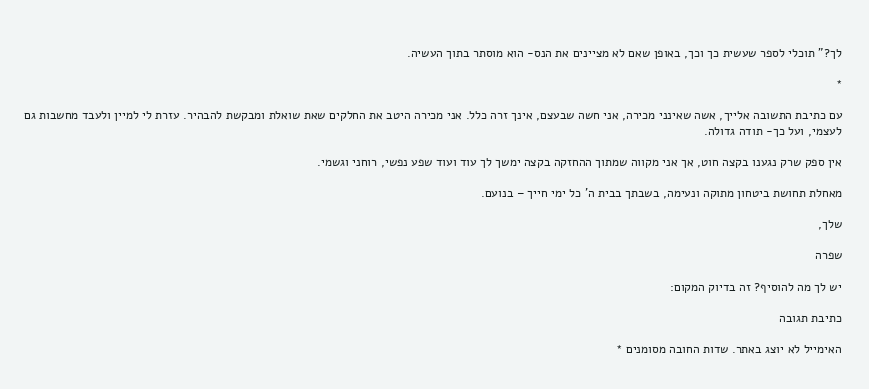לך?" תוכלי לספר שעשית כך וכך, באופן שאם לא מציינים את הנס- הוא מוסתר בתוך העשיה.

*

עם כתיבת התשובה אלייך, אשה שאינני מכירה, אני חשה שבעצם, אינך זרה כלל. אני מכירה היטב את החלקים שאת שואלת ומבקשת להבהיר. עזרת לי למיין ולעבד מחשבות גם לעצמי, ועל כך- תודה גדולה.

אין ספק שרק נגענו בקצה חוט, אך אני מקווה שמתוך ההחזקה בקצה ימשך לך עוד ועוד שפע נפשי, רוחני וגשמי.

מאחלת תחושת ביטחון מתוקה ונעימה, בשבתך בבית ה' כל ימי חייך – בנועם.

שלך,

שפרה

יש לך מה להוסיף? זה בדיוק המקום:

כתיבת תגובה

האימייל לא יוצג באתר. שדות החובה מסומנים *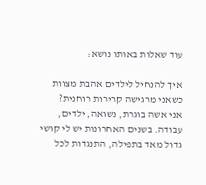עוד שאלות באותו נושא:

איך להנחיל לילדים אהבת מצוות כשאני מרגישה קרירות רוחנית?
אני אשה בוגרת, נשואה, ילדים, עבודה. בשנים האחרונות יש לי קושי גדול מאד בתפילה, התנגדות לכל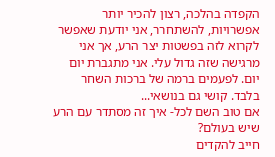הקפדה בהלכה, רצון להכיר יותר אפשרויות, להשתחרר, אני יודעת שאפשר לקרוא לזה בפשטות יצר הרע, אך אני מרגישה שזה גדול עלי. אני מתגברת יום יום. לפעמים ברמה של ברכות השחר בלבד. קושי גם בנושאי...
אם טוב השם לכל- איך זה מסתדר עם הרע שיש בעולם?
חייב להקדים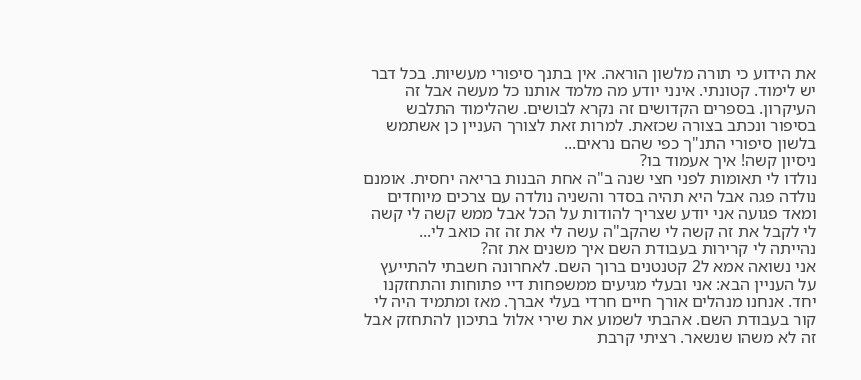את הידוע כי תורה מלשון הוראה. אין בתנך סיפורי מעשיות. בכל דבר יש לימוד. קטונתי. אינני יודע מה מלמד אותנו כל מעשה אבל זה העיקרון. בספרים הקדושים זה נקרא לבושים. שהלימוד התלבש בסיפור ונכתב בצורה שכזאת. למרות זאת לצורך העניין כן אשתמש בלשון סיפורי התנ"ך כפי שהם נראים...
ניסיון קשה! איך אעמוד בו?
נולדו לי תאומות לפני חצי שנה ב"ה אחת הבנות בריאה יחסית. אומנם נולדה פגה אבל היא תהיה בסדר והשניה נולדה עם צרכים מיוחדים ומאד פגועה אני יודע שצריך להודות על הכל אבל ממש קשה לי קשה לי לקבל את זה קשה לי שהקב"ה עשה לי את זה זה כואב לי...
נהייתה לי קרירות בעבודת השם איך משנים את זה?
אני נשואה אמא ל2 קטנטנים ברוך השם. לאחרונה חשבתי להתייעץ על העניין הבא: אני ובעלי מגיעים ממשפחות דיי פתוחות והתחזקנו יחד. אנחנו מנהלים אורך חיים חרדי בעלי אברך. מאז ומתמיד היה לי קור בעבודת השם. אהבתי לשמוע את שירי אלול בתיכון להתחזק אבל זה לא משהו שנשאר. רציתי קרבת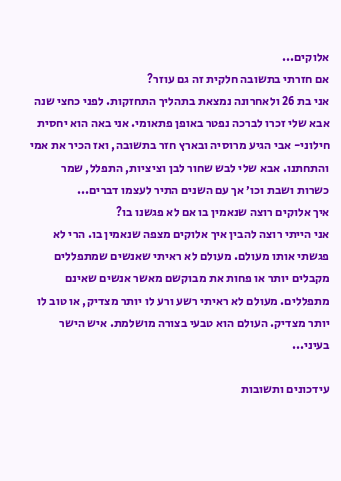אלוקים...
אם חזרתי בתשובה חלקית זה גם עוזר?
אני בת 26 ולאחרונה נמצאת בתהליך התחזקות. לפני כחצי שנה אבא שלי זכרו לברכה נפטר באופן פתאומי. אני באה הוא יחסית חילוני- אבי הגיע מרוסיה ובארץ חזר בתשובה, ואז הכיר את אמי והתחתנו. אבא שלי לבש שחור לבן וציציות, התפלל, שמר כשרות ושבת וכו׳ אך עם השנים התיר לעצמו דברים...
איך אלוקים רוצה שנאמין בו אם לא פגשנו בו?
אני הייתי רוצה להבין איך אלוקים מצפה שנאמין בו. הרי לא פגשתי אותו מעולם. מעולם לא ראיתי שאנשים שמתפללים מקבלים יותר או פחות את מבוקשם מאשר אנשים שאינם מתפללים. מעולם לא ראיתי רשע ורע לו יותר מצדיק, או טוב לו יותר מצדיק. העולם הוא טבעי בצורה מושלמת. איש הישר בעיני...

עידכונים ותשובות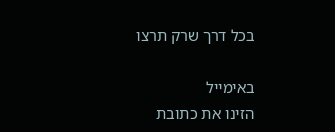בכל דרך שרק תרצו

באימייל
הזינו את כתובת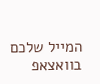המייל שלכם
בוואצאפ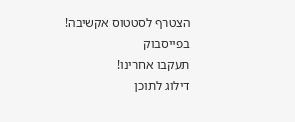הצטרף לסטטוס אקשיבה!
בפייסבוק
תעקבו אחרינו!
דילוג לתוכן